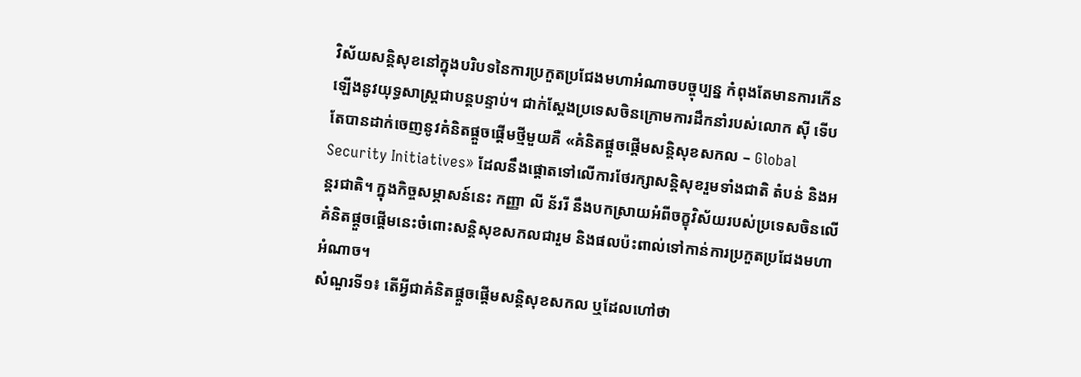វិស័យសន្តិសុខនៅក្នុងបរិបទនៃការប្រកួតប្រជែងមហាអំណាចបច្ចុប្បន្ន កំពុងតែមានការកើនឡើងនូវយុទ្ធសាស្រ្តជាបន្តបន្ទាប់។ ជាក់ស្ដែងប្រទេសចិនក្រោមការដឹកនាំរបស់លោក ស៊ី ទើបតែបានដាក់ចេញនូវគំនិតផ្ដួចផ្ដើមថ្មីមួយគឺ «គំនិតផ្ដួចផ្ដើមសន្តិសុខសកល – Global Security Initiatives» ដែលនឹងផ្ដោតទៅលើការថែរក្សាសន្តិសុខរួមទាំងជាតិ តំបន់ និងអន្តរជាតិ។ ក្នុងកិច្ចសម្ភាសន៍នេះ កញ្ញា លី ន័ររី នឹងបកស្រាយអំពីចក្ខុវិស័យរបស់ប្រទេសចិនលើគំនិតផ្ដួចផ្ដើមនេះចំពោះសន្តិសុខសកលជារួម និងផលប៉ះពាល់ទៅកាន់ការប្រកួតប្រជែងមហាអំណាច។
សំណួរទី១៖ តើអ្វីជាគំនិតផ្តួចផ្តើមសន្តិសុខសកល ឬដែលហៅថា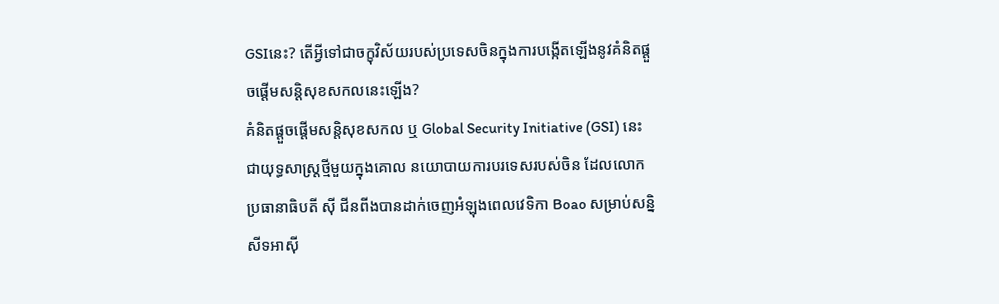GSIនេះ? តើអ្វីទៅជាចក្ខុវិស័យរបស់ប្រទេសចិនក្នុងការបង្កើតឡើងនូវគំនិតផ្ដួចផ្ដើមសន្តិសុខសកលនេះឡើង?
គំនិតផ្តួចផ្តើមសន្តិសុខសកល ឬ Global Security Initiative (GSI) នេះ ជាយុទ្ធសាស្រ្តថ្មីមួយក្នុងគោល នយោបាយការបរទេសរបស់ចិន ដែលលោកប្រធានាធិបតី ស៊ី ជីនពីងបានដាក់ចេញអំឡុងពេលវេទិកា Boao សម្រាប់សន្និសីទអាស៊ី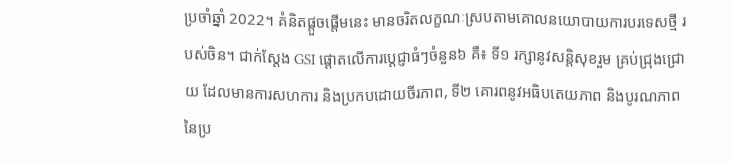ប្រចាំឆ្នាំ 2022។ គំនិតផ្តួចផ្តើមនេះ មានចរិតលក្ខណៈស្របតាមគោលនយោបាយការបរទេសថ្មី របស់ចិន។ ជាក់ស្តែង GSI ផ្តោតលើការប្តេជ្ញាធំៗចំនួន៦ គឺ៖ ទី១ រក្សានូវសន្តិសុខរួម គ្រប់ជ្រុងជ្រោយ ដែលមានការសហការ និងប្រកបដោយចីរភាព, ទី២ គោរពនូវអធិបតេយភាព និងបូរណភាពនៃប្រ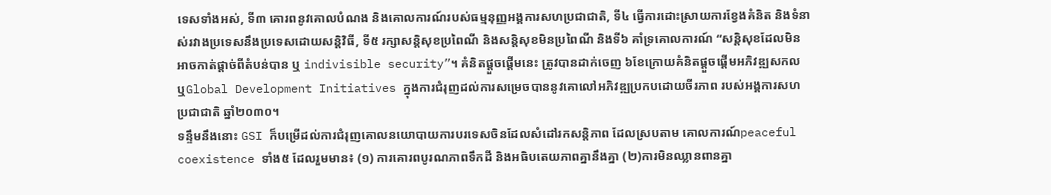ទេសទាំងអស់, ទី៣ គោរពនូវគោលបំណង និងគោលការណ៍របស់ធម្មនុញ្ញអង្គការសហប្រជាជាតិ, ទី៤ ធ្វើការដោះស្រាយការខ្វែងគំនិត និងទំនាស់រវាងប្រទេសនឹងប្រទេសដោយសន្តិវិធី, ទី៥ រក្សាសន្តិសុខប្រពៃណី និងសន្តិសុខមិនប្រពៃណី និងទី៦ គាំទ្រគោលការណ៍ “សន្តិសុខដែលមិនអាចកាត់ផ្តាច់ពីតំបន់បាន ឬ indivisible security”។ គំនិតផ្តួចផ្តើមនេះ ត្រូវបានដាក់ចេញ ៦ខែក្រោយគំនិតផ្តួចផ្តើមអភិវឌ្ឍសកល ឬGlobal Development Initiatives ក្នុងការជំរុញដល់ការសម្រេចបាននូវគោលៅអភិវឌ្ឍប្រកបដោយចីរភាព របស់អង្គការសហប្រជាជាតិ ឆ្នាំ២០៣០។
ទន្ទឹមនឹងនោះ GSI ក៏បម្រើដល់ការជំរុញគោលនយោបាយការបរទេសចិនដែលសំដៅរកសន្តិភាព ដែលស្របតាម គោលការណ៍peaceful coexistence ទាំង៥ ដែលរួមមាន៖ (១) ការគោរពបូរណភាពទឹកដី និងអធិបតេយភាពគ្នានឹងគ្នា (២)ការមិនឈ្លានពានគ្នា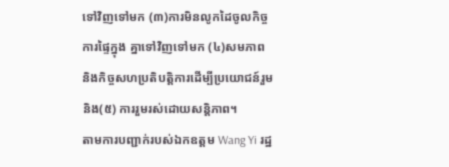ទៅវិញទៅមក (៣)ការមិនលូកដៃចូលកិច្ចការផ្ទៃក្នុង គ្នាទៅវិញទៅមក (៤)សមភាព និងកិច្ចសហប្រតិបត្តិការដើម្បីប្រយោជន៍រួម និង(៥) ការរួមរស់ដោយសន្តិភាព។
តាមការបញ្ជាក់របស់ឯកឧត្តម Wang Yi រដ្ឋ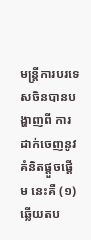មន្រ្តីការបរទេសចិនបានបង្ហាញពី ការដាក់ចេញនូវគំនិតផ្តួចផ្តើម នេះគឺ (១) ឆ្លើយតប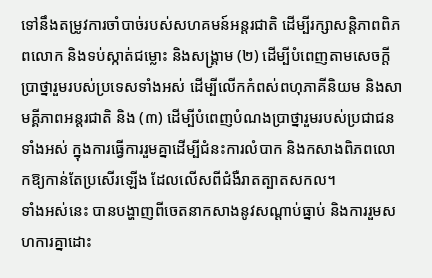ទៅនឹងតម្រូវការចាំបាច់របស់សហគមន៍អន្តរជាតិ ដើម្បីរក្សាសន្តិភាពពិភពលោក និងទប់ស្កាត់ជម្លោះ និងសង្គ្រាម (២) ដើម្បីបំពេញតាមសេចក្តីប្រាថ្នារួមរបស់ប្រទេសទាំងអស់ ដើម្បីលើកកំពស់ពហុភាគីនិយម និងសាមគ្គីភាពអន្តរជាតិ និង (៣) ដើម្បីបំពេញបំណងប្រាថ្នារួមរបស់ប្រជាជនទាំងអស់ ក្នុងការធ្វើការរួមគ្នាដើម្បីជំនះការលំបាក និងកសាងពិភពលោកឱ្យកាន់តែប្រសើរឡើង ដែលលើសពីជំងឺរាតត្បាតសកល។
ទាំងអស់នេះ បានបង្ហាញពីចេតនាកសាងនូវសណ្តាប់ធ្នាប់ និងការរួមសហការគ្នាដោះ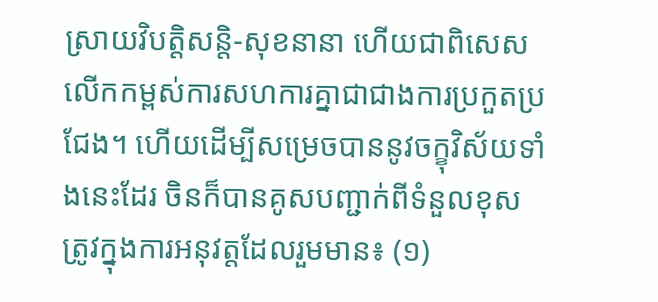ស្រាយវិបត្តិសន្តិ-សុខនានា ហើយជាពិសេសលើកកម្ពស់ការសហការគ្នាជាជាងការប្រកួតប្រជែង។ ហើយដើម្បីសម្រេចបាននូវចក្ខុវិស័យទាំងនេះដែរ ចិនក៏បានគូសបញ្ជាក់ពីទំនួលខុសត្រូវក្នុងការអនុវត្តដែលរួមមាន៖ (១)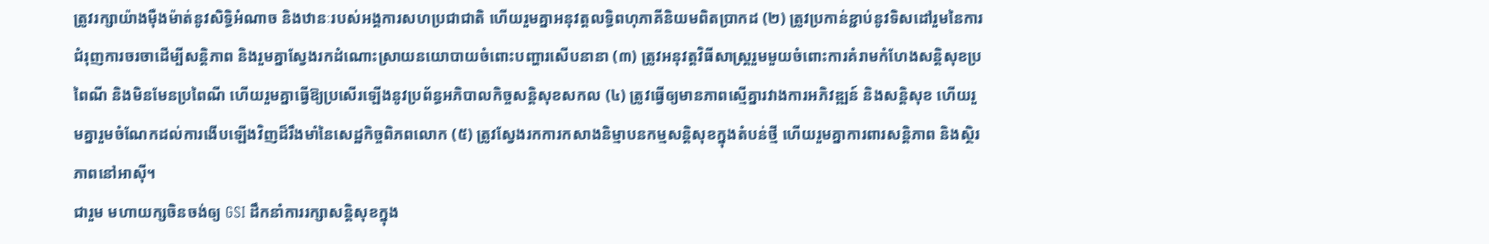ត្រូវរក្សាយ៉ាងម៉ឺងម៉ាត់នូវសិទ្ធិអំណាច និងឋានៈរបស់អង្គការសហប្រជាជាតិ ហើយរួមគ្នាអនុវត្តលទ្ធិពហុភាគីនិយមពិតប្រាកដ (២) ត្រូវប្រកាន់ខ្ជាប់នូវទិសដៅរួមនៃការជំរុញការចរចាដើម្បីសន្តិភាព និងរួមគ្នាស្វែងរកដំណោះស្រាយនយោបាយចំពោះបញ្ហារសើបនានា (៣) ត្រូវអនុវត្តវិធីសាស្រ្តរួមមួយចំពោះការគំរាមកំហែងសន្តិសុខប្រពៃណី និងមិនមែនប្រពៃណី ហើយរួមគ្នាធ្វើឱ្យប្រសើរឡើងនូវប្រព័ន្ធអភិបាលកិច្ចសន្តិសុខសកល (៤) ត្រូវធ្វើឲ្យមានភាពស្មើគ្នារវាងការអភិវឌ្ឍន៍ និងសន្តិសុខ ហើយរួមគ្នារួមចំណែកដល់ការងើបឡើងវិញដ៏រឹងមាំនៃសេដ្ឋកិច្ចពិភពលោក (៥) ត្រូវស្វែងរកការកសាងនិម្មាបនកម្មសន្តិសុខក្នុងតំបន់ថ្មី ហើយរួមគ្នាការពារសន្តិភាព និងស្ថិរភាពនៅអាស៊ី។
ជារួម មហាយក្សចិនចង់ឲ្យ GSI ដឹកនាំការរក្សាសន្តិសុខក្នុង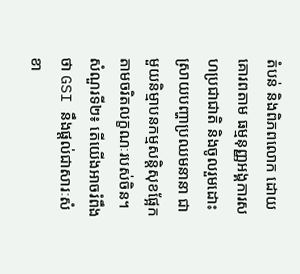តំបន់ និងពិភពលោក ដោយគោរពតាម ធម្មនុញ្ញអង្គការសហប្រជាជាតិ និងចូលរួមដោះស្រាយបញ្ហាប្រឈមនានា ជាមួយនិម្មាបនកម្មសន្តិសុខផ្អែកតាមចរិតលក្ខណៈរបស់ចិន។
សំណួរទី២៖ តើយើងអាចរំពឹងថា GSI នឹងផ្ដល់ជាសារៈសំខា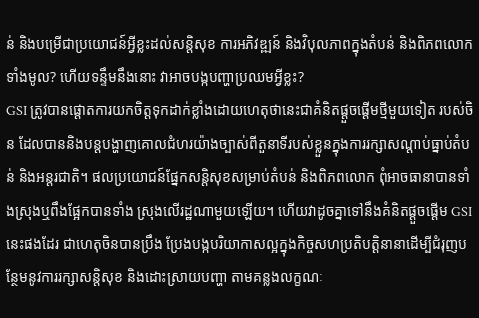ន់ និងបម្រើជាប្រយោជន៍អ្វីខ្លះដល់សន្តិសុខ ការអភិវឌ្ឍន៍ និងវិបុលភាពក្នុងតំបន់ និងពិភពលោកទាំងមូល? ហើយទន្ទឹមនឹងនោះ វាអាចបង្កបញ្ហាប្រឈមអ្វីខ្លះ?
GSI ត្រូវបានផ្តោតការយកចិត្តទុកដាក់ខ្លាំងដោយហេតុថានេះជាគំនិតផ្តួចផ្តើមថ្មីមួយទៀត របស់ចិន ដែលបាននិងបន្តបង្ហាញគោលជំហរយ៉ាងច្បាស់ពីតួនាទីរបស់ខ្លួនក្នុងការរក្សាសណ្តាប់ធ្នាប់តំបន់ និងអន្តរជាតិ។ ផលប្រយោជន៍ផ្នែកសន្តិសុខសម្រាប់តំបន់ និងពិភពលោក ពុំអាចធានាបានទាំងស្រុងឬពឹងផ្អែកបានទាំង ស្រុងលើរដ្ឋណាមួយឡើយ។ ហើយវាដូចគ្នាទៅនឹងគំនិតផ្តួចផ្តើម GSI នេះផងដែរ ជាហេតុចិនបានប្រឹង ប្រែងបង្កបរិយាកាសល្អក្នុងកិច្ចសហប្រតិបត្តិនានាដើម្បីជំរុញបន្ថែមនូវការរក្សាសន្តិសុខ និងដោះស្រាយបញ្ហា តាមគន្លងលក្ខណៈ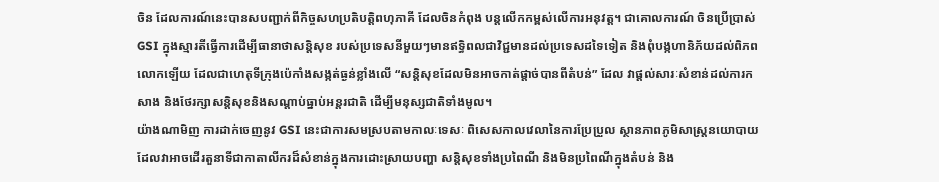ចិន ដែលការណ៍នេះបានសបញ្ជាក់ពីកិច្ចសហប្រតិបត្តិពហុភាគី ដែលចិនកំពុង បន្តលើកកម្ពស់លើការអនុវត្ត។ ជាគោលការណ៍ ចិនប្រើប្រាស់ GSI ក្នុងស្មារតីធ្វើការដើម្បីធានាថាសន្តិសុខ របស់ប្រទេសនីមួយៗមានឥទ្ធិពលជាវិជ្ជមានដល់ប្រទេសដទៃទៀត និងពុំបង្កហានិភ័យដល់ពិភពលោកឡើយ ដែលជាហេតុទីក្រុងប៉េកាំងសង្កត់ធ្ងន់ខ្លាំងលើ “សន្តិសុខដែលមិនអាចកាត់ផ្តាច់បានពីតំបន់” ដែល វាផ្តល់សារៈសំខាន់ដល់ការកសាង និងថែរក្សាសន្តិសុខនិងសណ្តាប់ធ្នាប់អន្តរជាតិ ដើម្បីមនុស្សជាតិទាំងមូល។
យ៉ាងណាមិញ ការដាក់ចេញនូវ GSI នេះជាការសមស្របតាមកាលៈទេសៈ ពិសេសកាលវេលានៃការប្រែប្រួល ស្ថានភាពភូមិសាស្រ្តនយោបាយ ដែលវាអាចដើរតួនាទីជាកាតាលីករដ៏សំខាន់ក្នុងការដោះស្រាយបញ្ហា សន្តិសុខទាំងប្រពៃណី និងមិនប្រពៃណីក្នុងតំបន់ និង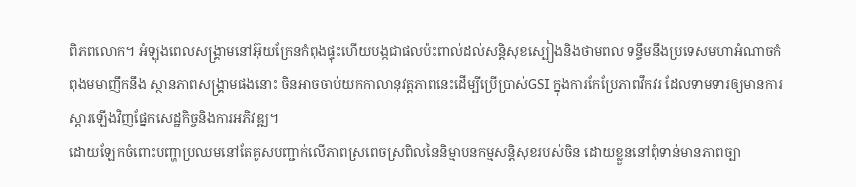ពិភពលោក។ អំឡុងពេលសង្គ្រាមនៅអ៊ុយក្រែនកំពុងផ្ទុះហើយបង្កជាផលប៉ះពាល់ដល់សន្តិសុខស្បៀងនិងថាមពល ទន្ទឹមនឹងប្រទេសមហាអំណាចកំពុងមមាញឹកនឹង ស្ថានភាពសង្គ្រាមផងនោះ ចិនអាចចាប់យកកាលានុវត្តភាពនេះដើម្បីប្រើប្រាស់GSI ក្នុងការកែប្រែភាពវឹកវរ ដែលទាមទារឲ្យមានការស្តារឡើងវិញផ្នែកសេដ្ឋកិច្ចនិងការអភិវឌ្ឍ។
ដោយឡែកចំពោះបញ្ហាប្រឈមនៅតែគូសបញ្ជាក់លើភាពស្រពេចស្រពិលនៃនិម្មាបនកម្មសន្តិសុខរបស់ចិន ដោយខ្លួននៅពុំទាន់មានភាពច្បា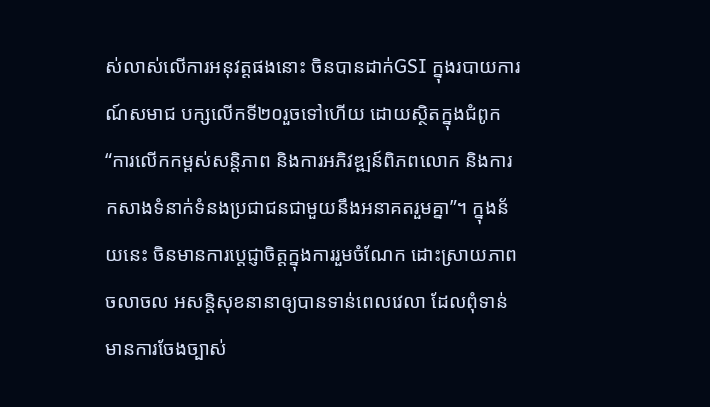ស់លាស់លើការអនុវត្តផងនោះ ចិនបានដាក់GSI ក្នុងរបាយការណ៍សមាជ បក្សលើកទី២០រួចទៅហើយ ដោយស្ថិតក្នុងជំពូក “ការលើកកម្ពស់សន្តិភាព និងការអភិវឌ្ឍន៍ពិភពលោក និងការកសាងទំនាក់ទំនងប្រជាជនជាមួយនឹងអនាគតរួមគ្នា”។ ក្នុងន័យនេះ ចិនមានការប្តេជ្ញាចិត្តក្នុងការរួមចំណែក ដោះស្រាយភាពចលាចល អសន្តិសុខនានាឲ្យបានទាន់ពេលវេលា ដែលពុំទាន់មានការចែងច្បាស់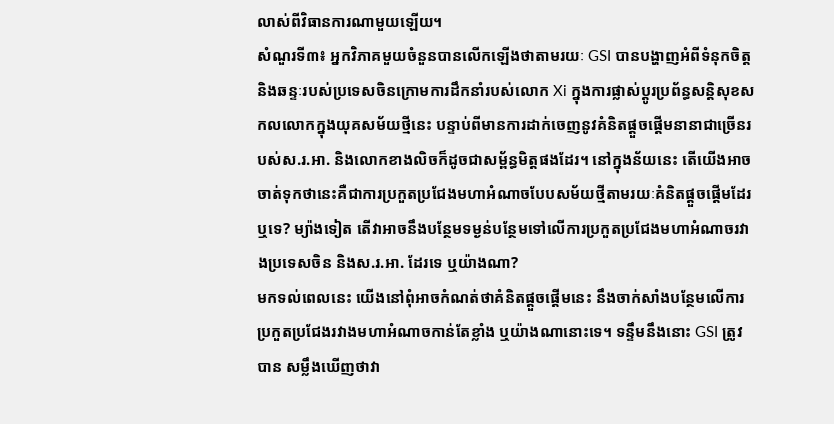លាស់ពីវិធានការណាមួយឡើយ។
សំណួរទី៣៖ អ្នកវិភាគមួយចំនួនបានលើកឡើងថាតាមរយៈ GSI បានបង្ហាញអំពីទំនុកចិត្ត និងឆន្ទៈរបស់ប្រទេសចិនក្រោមការដឹកនាំរបស់លោក Xi ក្នុងការផ្លាស់ប្ដូរប្រព័ន្ធសន្តិសុខសកលលោកក្នុងយុគសម័យថ្មីនេះ បន្ទាប់ពីមានការដាក់ចេញនូវគំនិតផ្ដួចផ្ដើមនានាជាច្រើនរបស់ស.រ.អា. និងលោកខាងលិចក៏ដូចជាសម្ព័ន្ធមិត្តផងដែរ។ នៅក្នុងន័យនេះ តើយើងអាចចាត់ទុកថានេះគឺជាការប្រកួតប្រជែងមហាអំណាចបែបសម័យថ្មីតាមរយៈគំនិតផ្ដួចផ្ដើមដែរឬទេ? ម្យ៉ាងទៀត តើវាអាចនឹងបន្ថែមទម្ងន់បន្ថែមទៅលើការប្រកួតប្រជែងមហាអំណាចរវាងប្រទេសចិន និងស.រ.អា. ដែរទេ ឬយ៉ាងណា?
មកទល់ពេលនេះ យើងនៅពុំអាចកំណត់ថាគំនិតផ្តួចផ្តើមនេះ នឹងចាក់សាំងបន្ថែមលើការប្រកួតប្រជែងរវាងមហាអំណាចកាន់តែខ្លាំង ឬយ៉ាងណានោះទេ។ ទន្ទឹមនឹងនោះ GSI ត្រូវបាន សម្លឹងឃើញថាវា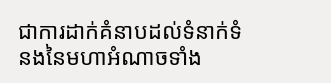ជាការដាក់គំនាបដល់ទំនាក់ទំនងនៃមហាអំណាចទាំង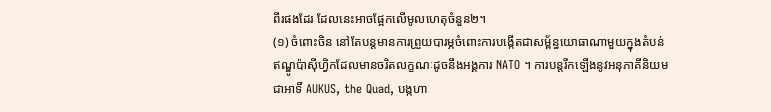ពីរផងដែរ ដែលនេះអាចផ្អែកលើមូលហេតុចំនួន២។
(១) ចំពោះចិន នៅតែបន្តមានការព្រួយបារម្ភចំពោះការបង្កើតជាសម្ព័ន្ធយោធាណាមួយក្នុងតំបន់ ឥណ្ឌូប៉ាស៊ីហ្វិកដែលមានចរិតលក្ខណៈដូចនឹងអង្គការ NATO ។ ការបន្តរីកឡើងនូវអនុភាគីនិយមជាអាទិ៍ AUKUS, the Quad, បង្កហា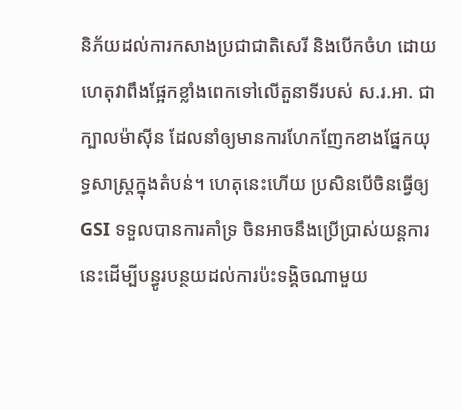និភ័យដល់ការកសាងប្រជាជាតិសេរី និងបើកចំហ ដោយហេតុវាពឹងផ្អែកខ្លាំងពេកទៅលើតួនាទីរបស់ ស.រ.អា. ជាក្បាលម៉ាស៊ីន ដែលនាំឲ្យមានការហែកញែកខាងផ្នែកយុទ្ធសាស្រ្តក្នុងតំបន់។ ហេតុនេះហើយ ប្រសិនបើចិនធ្វើឲ្យ GSI ទទួលបានការគាំទ្រ ចិនអាចនឹងប្រើប្រាស់យន្តការនេះដើម្បីបន្ធូរបន្ថយដល់ការប៉ះទង្គិចណាមួយ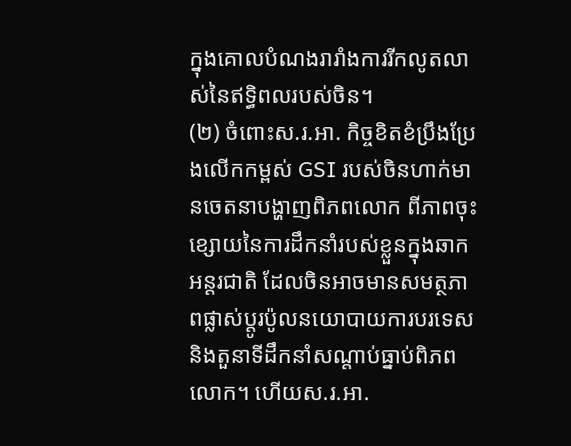ក្នុងគោលបំណងរារាំងការរីកលូតលាស់នៃឥទ្ធិពលរបស់ចិន។
(២) ចំពោះស.រ.អា. កិច្ចខិតខំប្រឹងប្រែងលើកកម្ពស់ GSI របស់ចិនហាក់មានចេតនាបង្ហាញពិភពលោក ពីភាពចុះខ្សោយនៃការដឹកនាំរបស់ខ្លួនក្នុងឆាកអន្តរជាតិ ដែលចិនអាចមានសមត្ថភាពផ្លាស់ប្តូរប៉ូលនយោបាយការបរទេសនិងតួនាទីដឹកនាំសណ្តាប់ធ្នាប់ពិភពលោក។ ហើយស.រ.អា.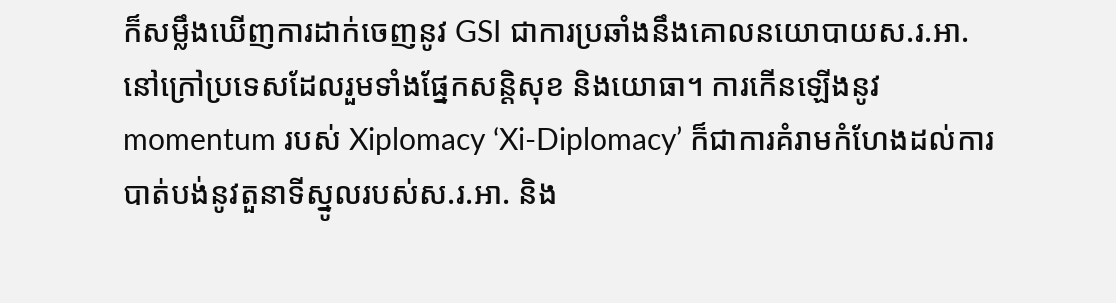ក៏សម្លឹងឃើញការដាក់ចេញនូវ GSI ជាការប្រឆាំងនឹងគោលនយោបាយស.រ.អា. នៅក្រៅប្រទេសដែលរួមទាំងផ្នែកសន្តិសុខ និងយោធា។ ការកើនឡើងនូវ momentum របស់ Xiplomacy ‘Xi-Diplomacy’ ក៏ជាការគំរាមកំហែងដល់ការបាត់បង់នូវតួនាទីស្នូលរបស់ស.រ.អា. និង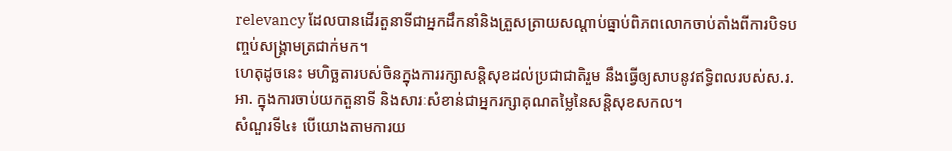relevancy ដែលបានដើរតួនាទីជាអ្នកដឹកនាំនិងត្រួសត្រាយសណ្តាប់ធ្នាប់ពិភពលោកចាប់តាំងពីការបិទបញ្ចប់សង្គ្រាមត្រជាក់មក។
ហេតុដូចនេះ មហិច្ឆតារបស់ចិនក្នុងការរក្សាសន្តិសុខដល់ប្រជាជាតិរួម នឹងធ្វើឲ្យសាបនូវឥទ្ធិពលរបស់ស.រ.អា. ក្នុងការចាប់យកតួនាទី និងសារៈសំខាន់ជាអ្នករក្សាគុណតម្លៃនៃសន្តិសុខសកល។
សំណួរទី៤៖ បើយោងតាមការយ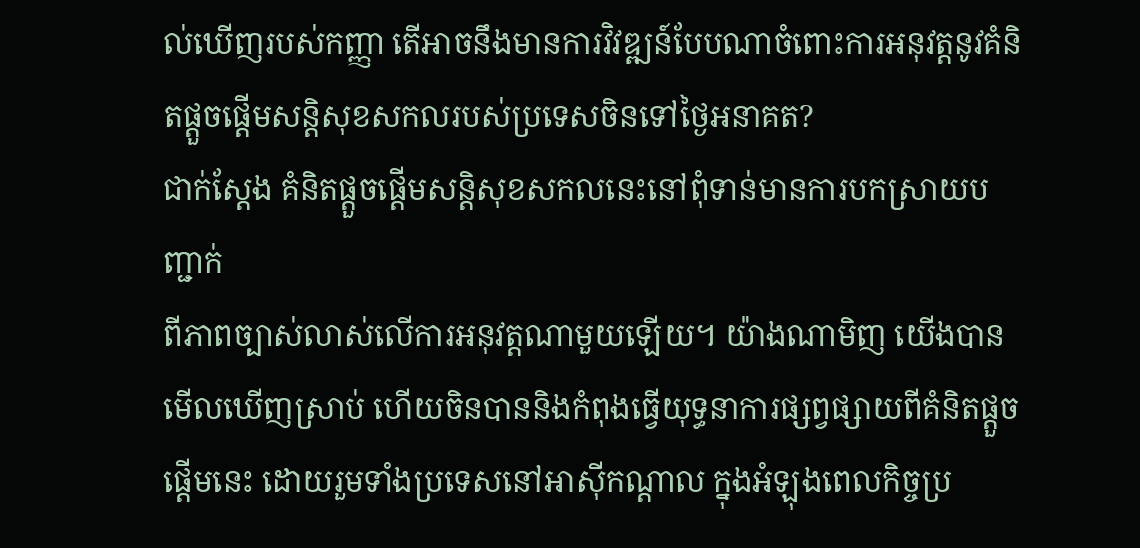ល់ឃើញរបស់កញ្ញា តើអាចនឹងមានការវិវឌ្ឍន៍បែបណាចំពោះការអនុវត្តនូវគំនិតផ្ដួចផ្ដើមសន្តិសុខសកលរបស់ប្រទេសចិនទៅថ្ងៃអនាគត?
ជាក់ស្តែង គំនិតផ្តួចផ្តើមសន្តិសុខសកលនេះនៅពុំទាន់មានការបកស្រាយបញ្ជាក់
ពីភាពច្បាស់លាស់លើការអនុវត្តណាមួយឡើយ។ យ៉ាងណាមិញ យើងបានមើលឃើញស្រាប់ ហើយចិនបាននិងកំពុងធ្វើយុទ្ធនាការផ្សព្វផ្សាយពីគំនិតផ្តួចផ្តើមនេះ ដោយរួមទាំងប្រទេសនៅអាស៊ីកណ្តាល ក្នុងអំឡុងពេលកិច្ចប្រ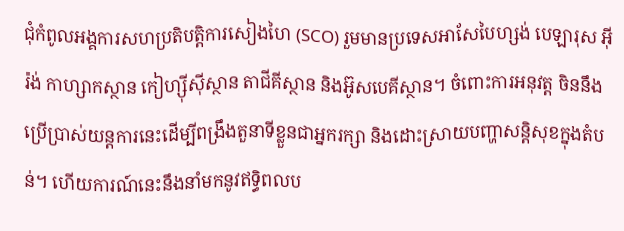ជុំកំពូលអង្គការសហប្រតិបត្តិការសៀងហៃ (SCO) រួមមានប្រទេសអាសែបៃហ្សង់ បេឡារុស អ៊ីរ៉ង់ កាហ្សាកស្ថាន កៀហ្ស៊ីស៊ីស្ថាន តាជីគីស្ថាន និងអ៊ូសបេគីស្ថាន។ ចំពោះការអនុវត្ត ចិននឹងប្រើប្រាស់យន្តការនេះដើម្បីពង្រឹងតួនាទីខ្លួនជាអ្នករក្សា និងដោះស្រាយបញ្ហាសន្តិសុខក្នុងតំបន់។ ហើយការណ៍នេះនឹងនាំមកនូវឥទ្ធិពលប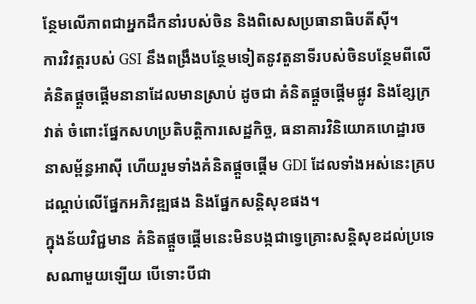ន្ថែមលើភាពជាអ្នកដឹកនាំរបស់ចិន និងពិសេសប្រធានាធិបតីស៊ី។
ការវិវត្តរបស់ GSI នឹងពង្រឹងបន្ថែមទៀតនូវតួនាទីរបស់ចិនបន្ថែមពីលើគំនិតផ្តួចផ្តើមនានាដែលមានស្រាប់ ដូចជា គំនិតផ្តួចផ្តើមផ្លូវ និងខ្សែក្រវាត់ ចំពោះផ្នែកសហប្រតិបត្តិការសេដ្ឋកិច្ច, ធនាគារវិនិយោគហេដ្ឋារចនាសម្ព័ន្ធអាស៊ី ហើយរួមទាំងគំនិតផ្តួចផ្តើម GDI ដែលទាំងអស់នេះគ្របដណ្តប់លើផ្នែកអភិវឌ្ឍផង និងផ្នែកសន្តិសុខផង។
ក្នុងន័យវិជ្ជមាន គំនិតផ្តួចផ្តើមនេះមិនបង្កជាទ្វេគ្រោះសន្តិសុខដល់ប្រទេសណាមួយឡើយ បើទោះបីជា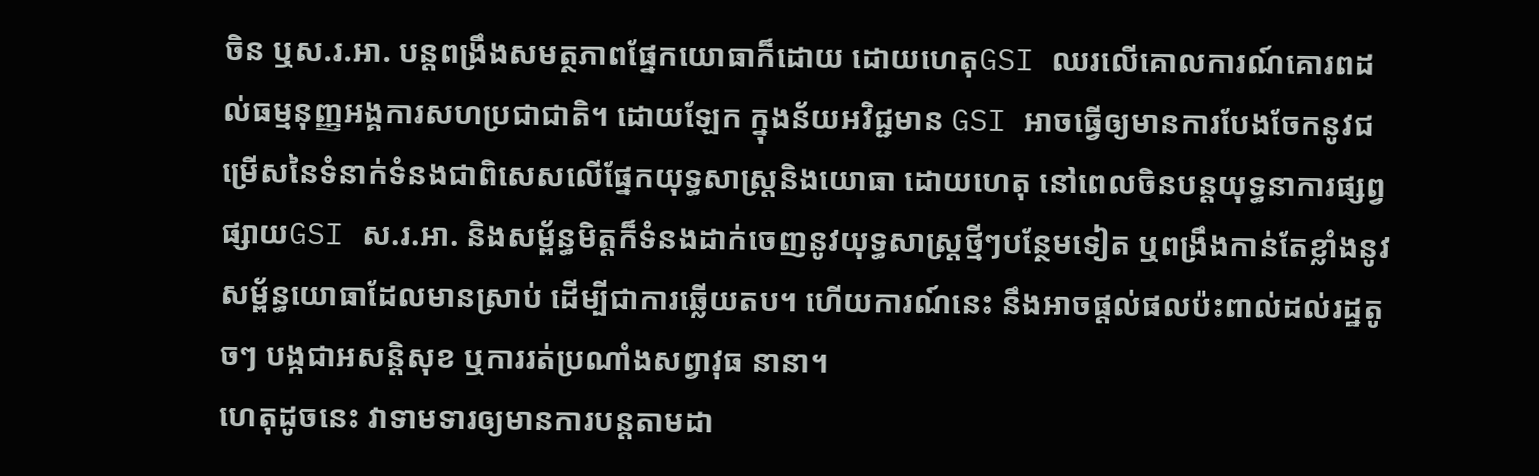ចិន ឬស.រ.អា. បន្តពង្រឹងសមត្ថភាពផ្នែកយោធាក៏ដោយ ដោយហេតុGSI ឈរលើគោលការណ៍គោរពដល់ធម្មនុញ្ញអង្គការសហប្រជាជាតិ។ ដោយឡែក ក្នុងន័យអវិជ្ជមាន GSI អាចធ្វើឲ្យមានការបែងចែកនូវជម្រើសនៃទំនាក់ទំនងជាពិសេសលើផ្នែកយុទ្ធសាស្រ្តនិងយោធា ដោយហេតុ នៅពេលចិនបន្តយុទ្ធនាការផ្សព្វផ្សាយGSI ស.រ.អា. និងសម្ព័ន្ធមិត្តក៏ទំនងដាក់ចេញនូវយុទ្ធសាស្រ្តថ្មីៗបន្ថែមទៀត ឬពង្រឹងកាន់តែខ្លាំងនូវសម្ព័ន្ធយោធាដែលមានស្រាប់ ដើម្បីជាការឆ្លើយតប។ ហើយការណ៍នេះ នឹងអាចផ្តល់ផលប៉ះពាល់ដល់រដ្ឋតូចៗ បង្កជាអសន្តិសុខ ឬការរត់ប្រណាំងសព្វាវុធ នានា។
ហេតុដូចនេះ វាទាមទារឲ្យមានការបន្តតាមដា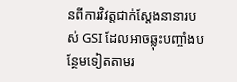នពីការវិវត្តជាក់ស្តែងនានារបស់ GSI ដែលអាចឆ្លុះបញ្ចាំងបន្ថែមទៀតតាមរ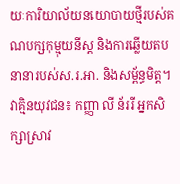យៈការិយាល័យនយោបាយថ្មីរបស់គណបក្សកុម្មុយនីស្ត និងការឆ្លើយតបនានារបស់ស.រ.អា. និងសម្ព័ន្ធមិត្ត។
វាគ្មិនយុវជន៖ កញ្ញា លី ន័ររី អ្នកសិក្សាស្រាវ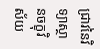ជ្រាវនៃវិទ្យាស្ថានចក្ខុវិស័យ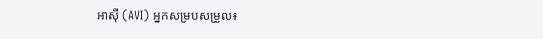អាស៊ី (AVI) អ្នកសម្របសម្រួល៖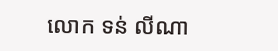លោក ទន់ លីណា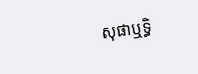សុផាឬទ្ធិ